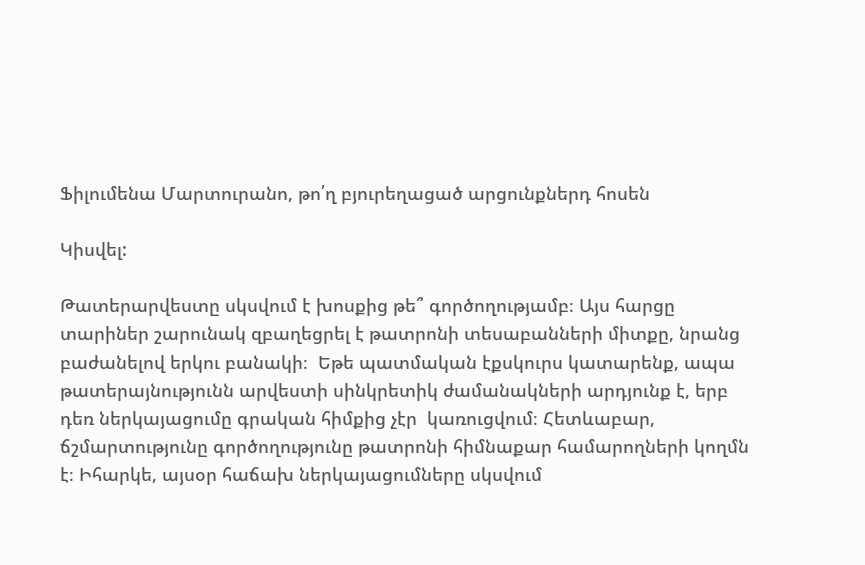Ֆիլումենա Մարտուրանո, թո՛ղ բյուրեղացած արցունքներդ հոսեն

Կիսվել:

Թատերարվեստը սկսվում է խոսքից թե՞ գործողությամբ։ Այս հարցը տարիներ շարունակ զբաղեցրել է թատրոնի տեսաբանների միտքը, նրանց բաժանելով երկու բանակի։  Եթե պատմական էքսկուրս կատարենք, ապա թատերայնությունն արվեստի սինկրետիկ ժամանակների արդյունք է, երբ դեռ ներկայացումը գրական հիմքից չէր  կառուցվում։ Հետևաբար, ճշմարտությունը գործողությունը թատրոնի հիմնաքար համարողների կողմն է։ Իհարկե, այսօր հաճախ ներկայացումները սկսվում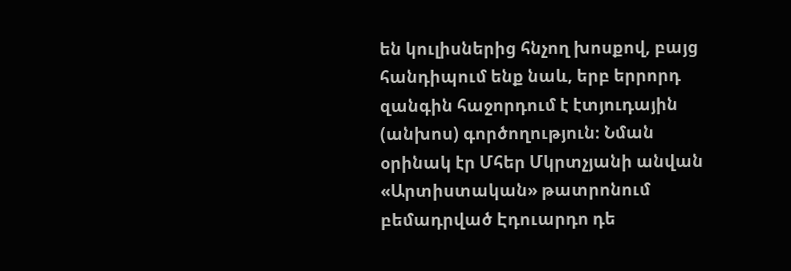են կուլիսներից հնչող խոսքով, բայց հանդիպում ենք նաև, երբ երրորդ զանգին հաջորդում է էտյուդային (անխոս) գործողություն։ Նման օրինակ էր Մհեր Մկրտչյանի անվան «Արտիստական» թատրոնում բեմադրված Էդուարդո դե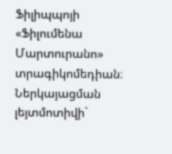Ֆիլիպպոյի «Ֆիլումենա Մարտուրանո» տրագիկոմեդիան։ Ներկայացման լեյտմոտիվի`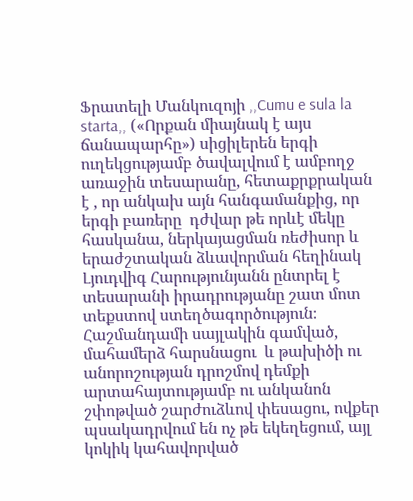Ֆրատելի Մանկուզոյի ,,Cumu e sula la starta,, («Որքան միայնակ է այս ճանապարհը») սիցիլերեն երգի  ուղեկցությամբ ծավալվում է ամբողջ առաջին տեսարանը, հետաքրքրական է , որ անկախ այն հանգամանքից, որ երգի բառերը  դժվար թե որևէ մեկը հասկանա, ներկայացման ռեժիսոր և երաժշտական ձևավորման հեղինակ Լյուդվիգ Հարությունյանն ընտրել է տեսարանի իրադրությանը շատ մոտ  տեքստով ստեղծագործություն։  Հաշմանդամի սայլակին գամված, մահամերձ հարսնացու  և թախիծի ու անորոշության դրոշմով դեմքի արտահայտությամբ ու անկանոն շփոթված շարժուձևով փեսացու, ովքեր պսակադրվում են ոչ թե եկեղեցում, այլ  կոկիկ կահավորված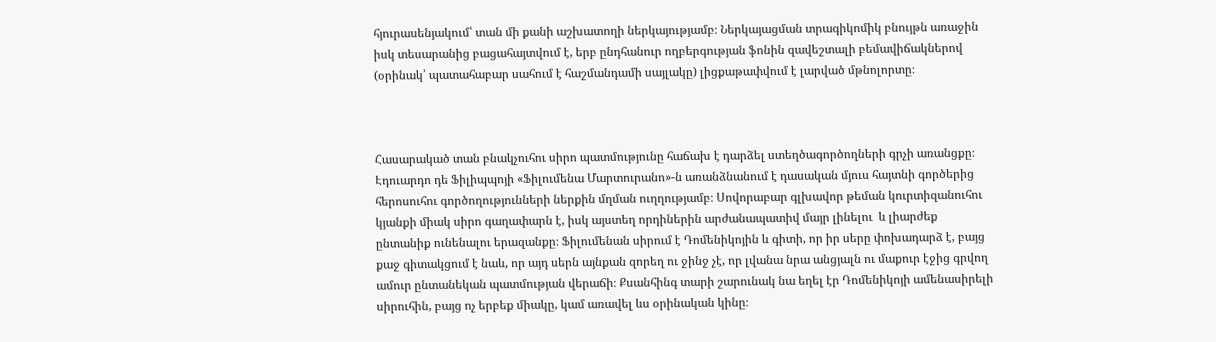հյուրասենյակում՝ տան մի քանի աշխատողի ներկայությամբ։ Ներկայացման տրագիկոմիկ բնույթն առաջին իսկ տեսարանից բացահայտվում է, երբ ընդհանուր ողբերգության ֆոնին զավեշտալի բեմավիճակներով (օրինակ՝ պատահաբար սահում է հաշմանդամի սայլակը) լիցքաթափվում է լարված մթնոլորտը։



Հասարակած տան բնակչուհու սիրո պատմությունը հաճախ է դարձել ստեղծագործողների գրչի առանցքը։ Էդուարդո դե Ֆիլիպպոյի «Ֆիլումենա Մարտուրանո»-ն առանձնանում է դասական մյուս հայտնի գործերից հերոսուհու գործողությունների ներքին մղման ուղղությամբ։ Սովորաբար գլխավոր թեման կուրտիզանուհու կյանքի միակ սիրո գաղափարն է, իսկ այստեղ որդիներին արժանապատիվ մայր լինելու  և լիարժեք ընտանիք ունենալու երազանքը։ Ֆիլումենան սիրում է Դոմենիկոյին և գիտի, որ իր սերը փոխադարձ է, բայց քաջ գիտակցում է նաև, որ այդ սերն այնքան զորեղ ու ջինջ չէ, որ լվանա նրա անցյալն ու մաքուր էջից գրվող ամուր ընտանեկան պատմության վերաճի։ Քսանհինգ տարի շարունակ նա եղել էր Դոմենիկոյի ամենասիրելի սիրուհին, բայց ոչ երբեք միակը, կամ առավել ևս օրինական կինը։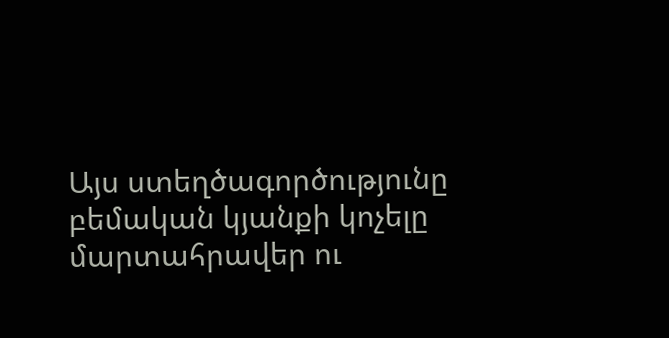Այս ստեղծագործությունը բեմական կյանքի կոչելը մարտահրավեր ու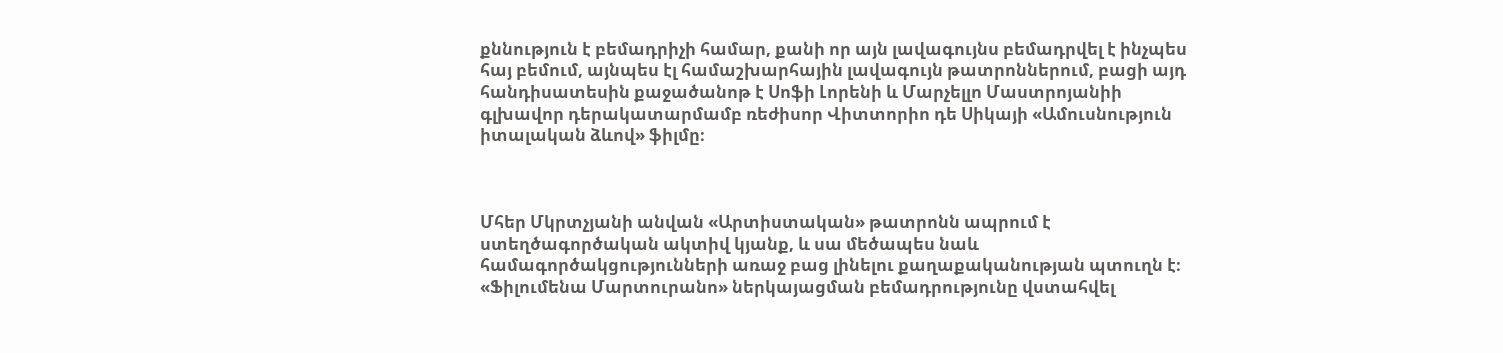քննություն է բեմադրիչի համար, քանի որ այն լավագույնս բեմադրվել է ինչպես հայ բեմում, այնպես էլ համաշխարհային լավագույն թատրոններում, բացի այդ հանդիսատեսին քաջածանոթ է Սոֆի Լորենի և Մարչելլո Մաստրոյանիի գլխավոր դերակատարմամբ ռեժիսոր Վիտտորիո դե Սիկայի «Ամուսնություն իտալական ձևով» ֆիլմը։



Մհեր Մկրտչյանի անվան «Արտիստական» թատրոնն ապրում է ստեղծագործական ակտիվ կյանք, և սա մեծապես նաև համագործակցությունների առաջ բաց լինելու քաղաքականության պտուղն է։ «Ֆիլումենա Մարտուրանո» ներկայացման բեմադրությունը վստահվել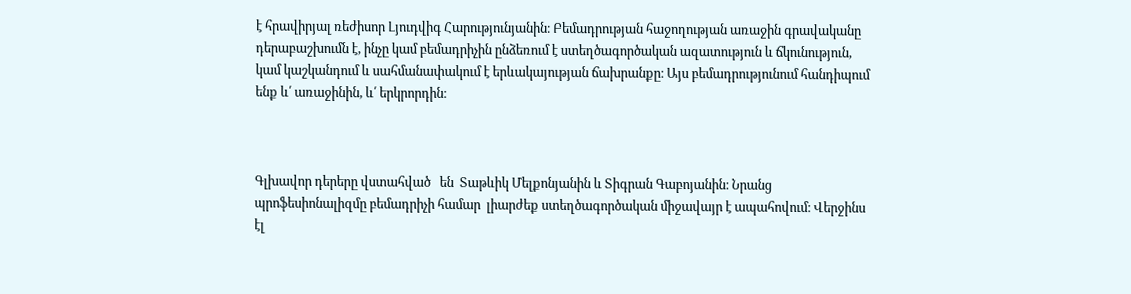է հրավիրյալ ռեժիսոր Լյուդվիգ Հարությունյանին։ Բեմադրության հաջողության առաջին գրավականը դերաբաշխումն է, ինչը կամ բեմադրիչին ընձեռում է ստեղծագործական ազատություն և ճկունություն, կամ կաշկանդում և սահմանափակում է երևակայության ճախրանքը։ Այս բեմադրությունում հանդիպում ենք և՛ առաջինին, և՛ երկրորդին։



Գլխավոր դերերը վստահված   են  Տաթևիկ Մելքոնյանին և Տիգրան Գաբոյանին։ Նրանց պրոֆեսիոնալիզմը բեմադրիչի համար  լիարժեք ստեղծագործական միջավայր է ապահովում։ Վերջինս էլ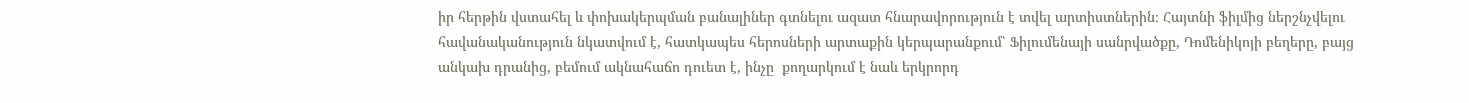իր հերթին վստահել և փոխակերպման բանալիներ գտնելու ազատ հնարավորություն է տվել արտիստներին։ Հայտնի ֆիլմից ներշնչվելու հավանականություն նկատվում է, հատկապես հերոսների արտաքին կերպարանքում՝ Ֆիլումենայի սանրվածքը, Դոմենիկոյի բեղերը, բայց անկախ դրանից, բեմում ակնահաճո դուետ է, ինչը  քողարկում է նաև երկրորդ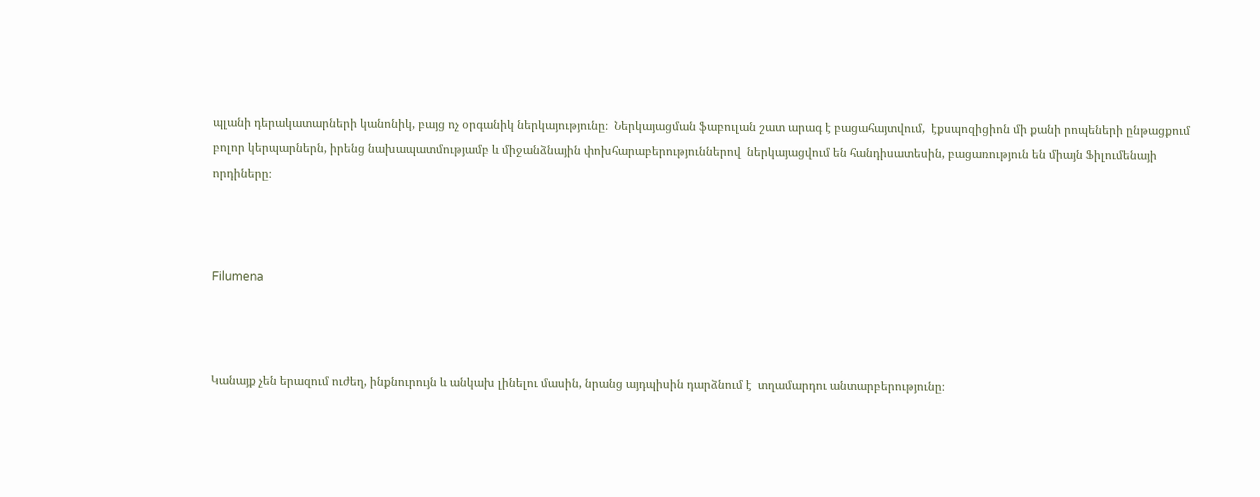պլանի դերակատարների կանոնիկ, բայց ոչ օրգանիկ ներկայությունը։  Ներկայացման ֆաբուլան շատ արագ է բացահայտվում,  էքսպոզիցիոն մի քանի րոպեների ընթացքում բոլոր կերպարներն, իրենց նախապատմությամբ և միջանձնային փոխհարաբերություններով  ներկայացվում են հանդիսատեսին, բացառություն են միայն Ֆիլումենայի որդիները։



Filumena



Կանայք չեն երազում ուժեղ, ինքնուրույն և անկախ լինելու մասին, նրանց այդպիսին դարձնում է  տղամարդու անտարբերությունը։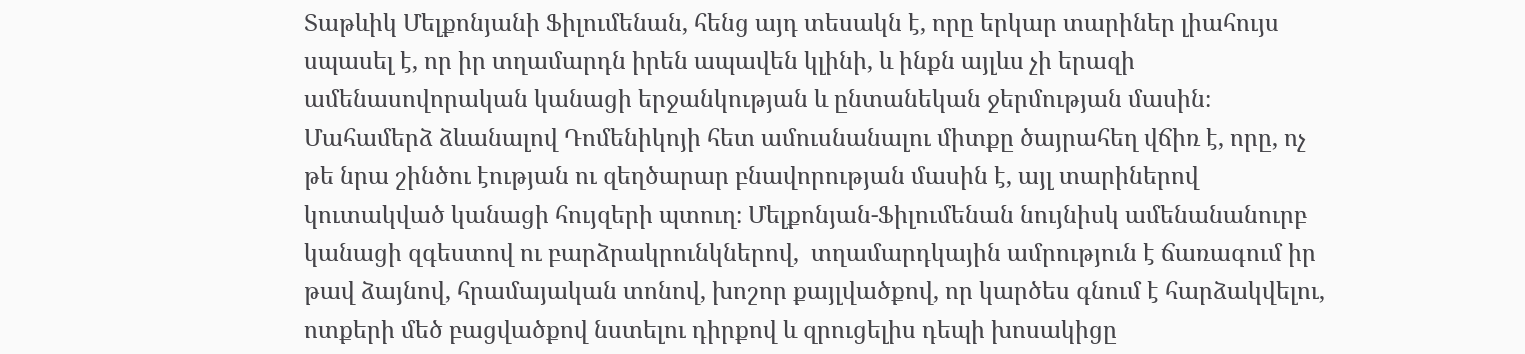Տաթևիկ Մելքոնյանի Ֆիլումենան, հենց այդ տեսակն է, որը երկար տարիներ լիահույս սպասել է, որ իր տղամարդն իրեն ապավեն կլինի, և ինքն այլևս չի երազի ամենասովորական կանացի երջանկության և ընտանեկան ջերմության մասին։  Մահամերձ ձևանալով Դոմենիկոյի հետ ամուսնանալու միտքը ծայրահեղ վճիռ է, որը, ոչ թե նրա շինծու էության ու զեղծարար բնավորության մասին է, այլ տարիներով կուտակված կանացի հույզերի պտուղ։ Մելքոնյան-Ֆիլումենան նույնիսկ ամենանանուրբ կանացի զգեստով ու բարձրակրունկներով,  տղամարդկային ամրություն է ճառագում իր թավ ձայնով, հրամայական տոնով, խոշոր քայլվածքով, որ կարծես գնում է հարձակվելու, ոտքերի մեծ բացվածքով նստելու դիրքով և զրուցելիս դեպի խոսակիցը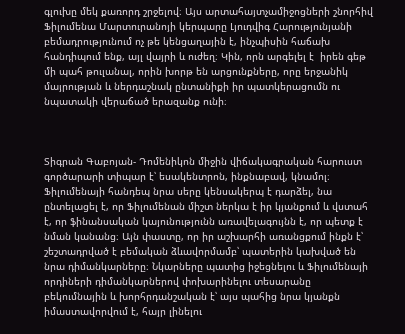գլուխը մեկ քառորդ շրջելով։ Այս արտահայտչամիջոցների շնորհիվ  Ֆիլումենա Մարտուրանոյի կերպարը Լյուդվիգ Հարությունյանի բեմադրությունում ոչ թե կենցաղային է, ինչպիսին հաճախ հանդիպում ենք, այլ վայրի և ուժեղ։ Կին, որն արգելել է  իրեն գեթ մի պահ թուլանալ, որին խորթ են արցունքները, որը երջանիկ մայրության և ներդաշնակ ընտանիքի իր պատկերացումն ու նպատակի վերաճած երազանք ունի։



Տիգրան Գաբոյան- Դոմենիկոն միջին վիճակագրական հարուստ գործարարի տիպար է՝ եսակենտրոն, ինքնաբավ, կնամոլ։  Ֆիլումենայի հանդեպ նրա սերը կենսակերպ է դարձել, նա ընտելացել է, որ Ֆիլումենան միշտ ներկա է իր կյանքում և վստահ է, որ ֆինանսական կայունությունն առավելագույնն է, որ պետք է նման կանանց։ Այն փաստը, որ իր աշխարհի առանցքում ինքն է՝ շեշտադրված է բեմական ձևավորմամբ՝ պատերին կախված են նրա դիմանկարները։ Նկարները պատից իջեցնելու և Ֆիլումենայի որդիների դիմանկարներով փոխարինելու տեսարանը բեկումնային և խորհրդանշական է՝ այս պահից նրա կյանքն  իմաստավորվում է, հայր լինելու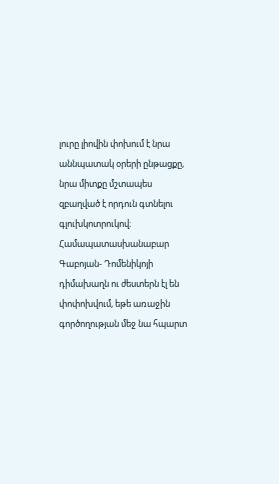լուրը լիովին փոխում է նրա աննպատակ օրերի ընթացքը, նրա միտքը մշտապես զբաղված է որդուն գտնելու գլուխկոտրուկով։  Համապատասխանաբար Գաբոյան- Դոմենիկոյի դիմախաղն ու ժեստերն էլ են փոփոխվում, եթե առաջին գործողության մեջ նա հպարտ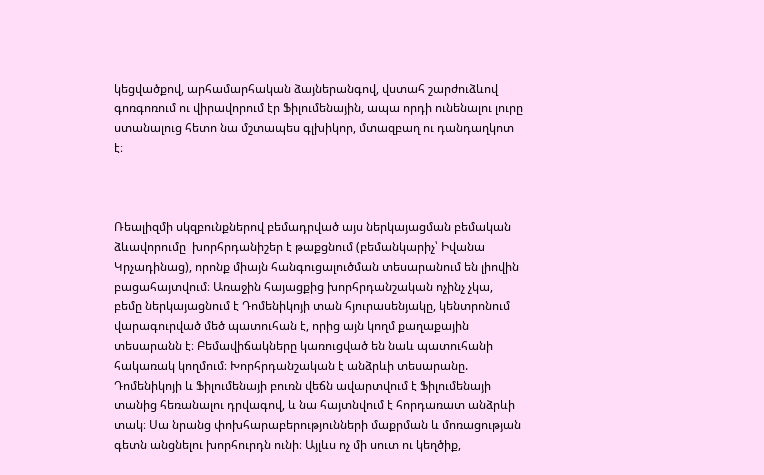կեցվածքով, արհամարհական ձայներանգով, վստահ շարժուձևով  գոռգոռում ու վիրավորում էր Ֆիլումենային, ապա որդի ունենալու լուրը ստանալուց հետո նա մշտապես գլխիկոր, մտազբաղ ու դանդաղկոտ է։



Ռեալիզմի սկզբունքներով բեմադրված այս ներկայացման բեմական ձևավորումը  խորհրդանիշեր է թաքցնում (բեմանկարիչ՝ Իվանա Կրչադինաց), որոնք միայն հանգուցալուծման տեսարանում են լիովին բացահայտվում։ Առաջին հայացքից խորհրդանշական ոչինչ չկա, բեմը ներկայացնում է Դոմենիկոյի տան հյուրասենյակը, կենտրոնում վարագուրված մեծ պատուհան է, որից այն կողմ քաղաքային տեսարանն է։ Բեմավիճակները կառուցված են նաև պատուհանի հակառակ կողմում։ Խորհրդանշական է անձրևի տեսարանը. Դոմենիկոյի և Ֆիլումենայի բուռն վեճն ավարտվում է Ֆիլումենայի տանից հեռանալու դրվագով, և նա հայտնվում է հորդառատ անձրևի տակ։ Սա նրանց փոխհարաբերությունների մաքրման և մոռացության գետն անցնելու խորհուրդն ունի։ Այլևս ոչ մի սուտ ու կեղծիք,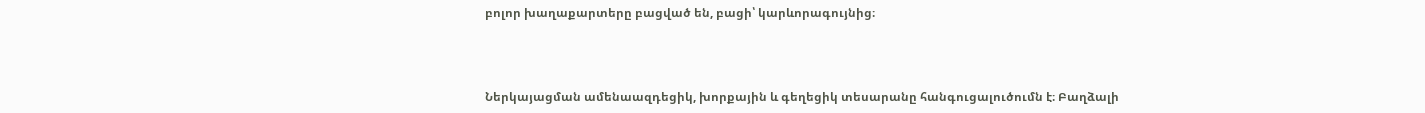բոլոր խաղաքարտերը բացված են, բացի՝ կարևորագույնից։



Ներկայացման ամենաազդեցիկ, խորքային և գեղեցիկ տեսարանը հանգուցալուծումն է։ Բաղձալի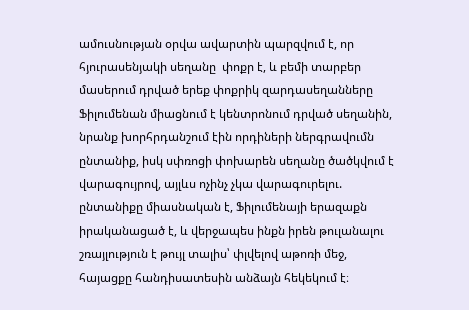ամուսնության օրվա ավարտին պարզվում է, որ հյուրասենյակի սեղանը  փոքր է, և բեմի տարբեր մասերում դրված երեք փոքրիկ զարդասեղանները Ֆիլումենան միացնում է կենտրոնում դրված սեղանին, նրանք խորհրդանշում էին որդիների ներգրավումն ընտանիք, իսկ սփռոցի փոխարեն սեղանը ծածկվում է վարագույրով, այլևս ոչինչ չկա վարագուրելու. ընտանիքը միասնական է, Ֆիլումենայի երազաքն իրականացած է, և վերջապես ինքն իրեն թուլանալու շռայլություն է թույլ տալիս՝ փլվելով աթոռի մեջ, հայացքը հանդիսատեսին անձայն հեկեկում է։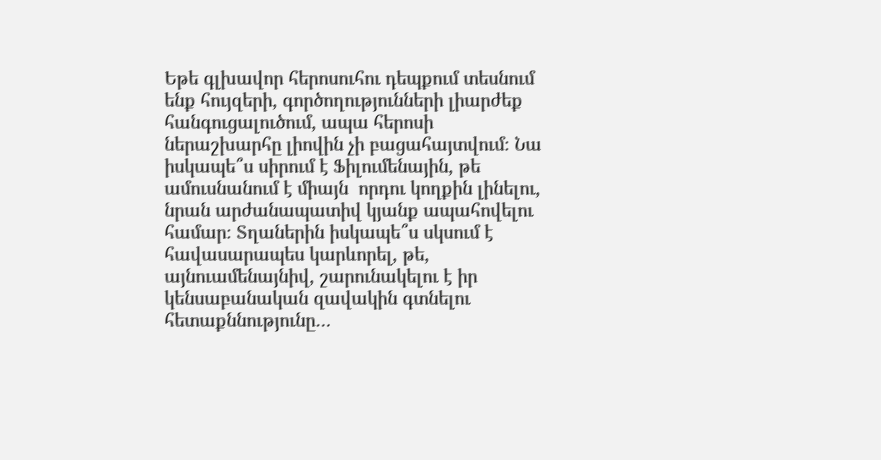Եթե գլխավոր հերոսուհու դեպքում տեսնում ենք հույզերի, գործողությունների լիարժեք հանգուցալուծում, ապա հերոսի ներաշխարհը լիովին չի բացահայտվում։ Նա իսկապե՞ս սիրում է Ֆիլումենային, թե ամուսնանում է միայն  որդու կողքին լինելու, նրան արժանապատիվ կյանք ապահովելու համար։ Տղաներին իսկապե՞ս սկսում է հավասարապես կարևորել, թե, այնուամենայնիվ, շարունակելու է իր կենսաբանական զավակին գտնելու հետաքննությունը…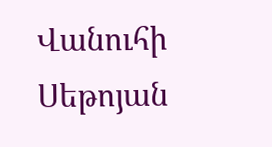Վանուհի Սեթոյան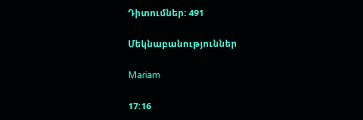Դիտումներ: 491

Մեկնաբանություններ

Mariam

17:16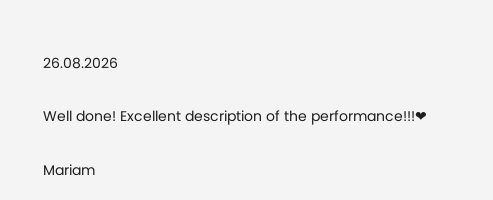26.08.2026

Well done! Excellent description of the performance!!!❤

Mariam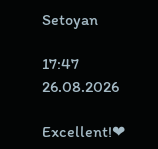Setoyan

17:47 26.08.2026

Excellent!❤